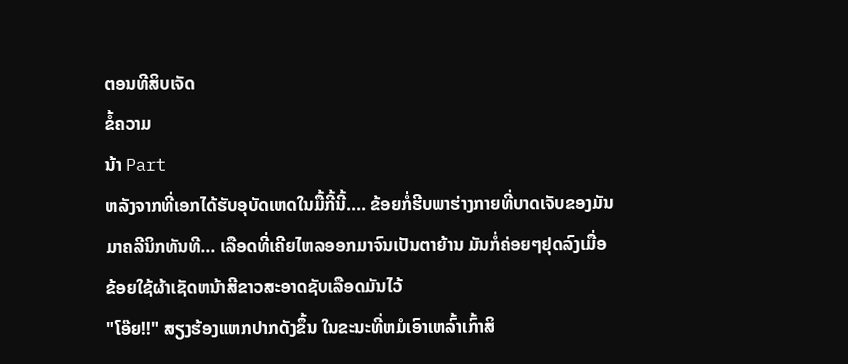ຕອນທີສິບເຈັດ
ຂໍ້ຄວາມ
ນ້າ Part
ຫລັງຈາກທີ່ເອກໄດ້ຮັບອຸບັດເຫດໃນມື້ກີ້ນີ້.... ຂ້ອຍກໍ່ຮີບພາຮ່າງກາຍທີ່ບາດເຈັບຂອງມັນມາຄລີນິກທັນທີ... ເລືອດທີ່ເຄີຍໄຫລອອກມາຈົນເປັນຕາຍ້ານ ມັນກໍ່ຄ່ອຍໆຢຸດລົງເມື່ອຂ້ອຍໃຊ້ຜ້າເຊັດຫນ້າສີຂາວສະອາດຊັບເລືອດມັນໄວ້
"ໂອ໊ຍ!!" ສຽງຮ້ອງແຫກປາກດັງຂຶ້ນ ໃນຂະນະທີ່ຫມໍເອົາເຫລົ້າເກົ້າສິ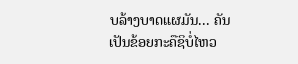ບລ້າງບາດແຜມັນ... ຄັນເປັນຂ້ອຍກະຄືຊິບໍ່ໄຫວ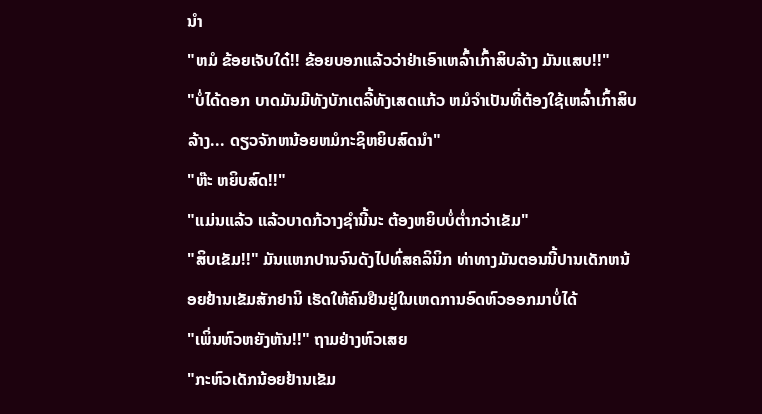ນຳ
"ຫມໍ ຂ້ອຍເຈັບໃດ໋!! ຂ້ອຍບອກແລ້ວວ່າຢ່າເອົາເຫລົ້າເກົ້າສິບລ້າງ ມັນແສບ!!"
"ບໍ່ໄດ້ດອກ ບາດມັນມີທັງບັກເຕລີ້ທັງເສດແກ້ວ ຫມໍຈຳເປັນທີ່ຕ້ອງໃຊ້ເຫລົ້າເກົ້າສິບລ້າງ... ດຽວຈັກຫນ້ອຍຫມໍກະຊິຫຍິບສົດນຳ"
"ຫ໊ະ ຫຍິບສົດ!!"
"ແມ່ນແລ້ວ ແລ້ວບາດກ້ວາງຊຳນີ້ນະ ຕ້ອງຫຍິບບໍ່ຕ່ຳກວ່າເຂັມ"
"ສິບເຂັມ!!" ມັນແຫກປານຈົນດັງໄປທົ່ສຄລິນິກ ທ່າທາງມັນຕອນນີ້ປານເດັກຫນ້ອຍຢ້ານເຂັມສັກຢານິ ເຮັດໃຫ້ຄົນຢືນຢູ່ໃນເຫດການອົດຫົວອອກມາບໍ່ໄດ້
"ເພິ່ນຫົວຫຍັງຫັນ!!" ຖາມຢ່າງຫົວເສຍ
"ກະຫົວເດັກນ້ອຍຢ້ານເຂັມ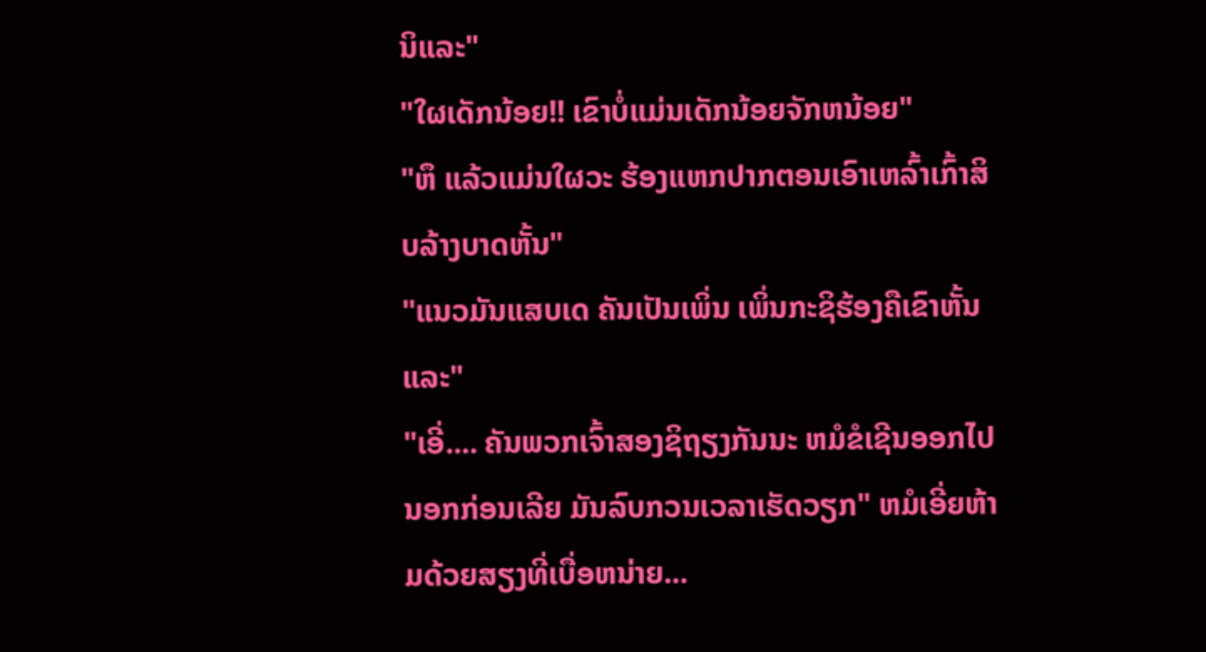ນິແລະ"
"ໃຜເດັກນ້ອຍ!! ເຂົາບໍ່ແມ່ນເດັກນ້ອຍຈັກຫນ້ອຍ"
"ຫຶ ແລ້ວແມ່ນໃຜວະ ຮ້ອງແຫກປາກຕອນເອົາເຫລົ້າເກົ້າສິບລ້າງບາດຫັ້ນ"
"ແນວມັນແສບເດ ຄັນເປັນເພິ່ນ ເພິ່ນກະຊິຮ້ອງຄືເຂົາຫັ້ນແລະ"
"ເອີ່.... ຄັນພວກເຈົ້າສອງຊິຖຽງກັນນະ ຫມໍຂໍເຊີນອອກໄປນອກກ່ອນເລີຍ ມັນລົບກວນເວລາເຮັດວຽກ" ຫມໍເອີ່ຍຫ້າມດ້ວຍສຽງທີ່ເບື່ອຫນ່າຍ...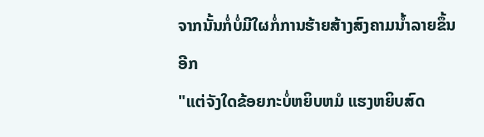ຈາກນັ້ນກໍ່ບໍ່ມີໃຜກໍ່ການຮ້າຍສ້າງສົງຄາມນ້ຳລາຍຂຶ້ນອີກ
"ແຕ່ຈັງໃດຂ້ອຍກະບໍ່ຫຍິບຫມໍ ແຮງຫຍິບສົດ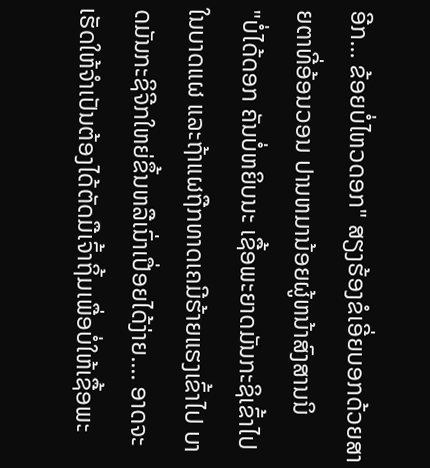ອີກ... ຂ້ອຍບໍ່ໄຫວດອກ" ສຽງຮ້ອງຂໍເອີ່ຍບອກດ້ວຍສາຍຕາທີ່ອ້ອນວອນ ປານຫມານ້ອຍຜູ້ຫນ້າສົງສານນິ
"ບໍ່ໄດ້ດອກ ຄັນບໍ່ຫຍິບນະ ເຊື້ອພະຍາດມັນກະຊິເຂົ້າໄປໃນບາດແຜ ແລະຖ້າແຜຖືກທາດເຄມີຮ້າຍແຮງເຂົ້າໄປ ບາດມັນກະຊິຈີກໃຫຍ່ຂຶ້ນຫລືເນົ່າເປື່ອຍໄດ້ງ່າຍ.... ອາດຈະເຮັດໃຫ້ຈຳເປັນຕ້ອງໄດ້ຕັດມືເຈົ້າຖິ້ມເພື່ອບໍ່ໃຫ້ເຊື້ອພະ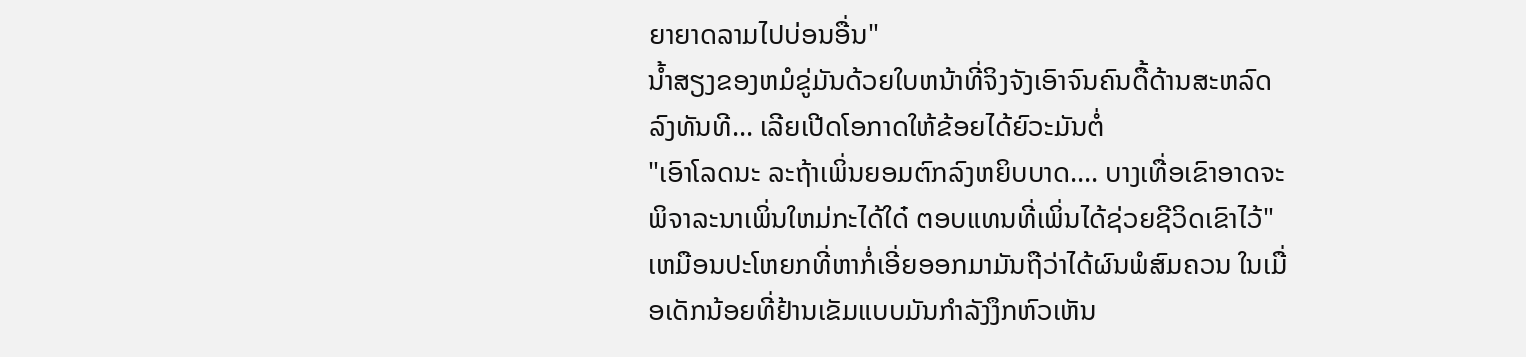ຍາຍາດລາມໄປບ່ອນອື່ນ"
ນ້ຳສຽງຂອງຫມໍຂູ່ມັນດ້ວຍໃບຫນ້າທີ່ຈິງຈັງເອົາຈົນຄົນດື້ດ້ານສະຫລົດລົງທັນທີ... ເລີຍເປີດໂອກາດໃຫ້ຂ້ອຍໄດ້ຍົວະມັນຕໍ່
"ເອົາໂລດນະ ລະຖ້າເພິ່ນຍອມຕົກລົງຫຍິບບາດ.... ບາງເທື່ອເຂົາອາດຈະພິຈາລະນາເພິ່ນໃຫມ່ກະໄດ້ໃດ໋ ຕອບແທນທີ່ເພິ່ນໄດ້ຊ່ວຍຊີວິດເຂົາໄວ້"
ເຫມືອນປະໂຫຍກທີ່ຫາກໍ່ເອີ່ຍອອກມາມັນຖືວ່າໄດ້ຜົນພໍສົມຄວນ ໃນເມື່ອເດັກນ້ອຍທີ່ຢ້ານເຂັມແບບມັນກຳລັງງຶກຫົວເຫັນ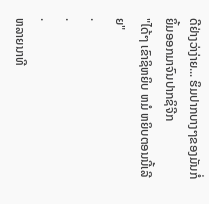ດີຢ່າງວ່າງ່າຍ... ຮິມປາກບາງໆຂອງມັນກໍ່ຍິ້ມອອກມາຈົນປາກຊິຈີກ
"ໄດ້ໆ ເຂົາຊິຫຍິບ ຫມໍ ຫຍິບຕອນນີ້ເລີຍ"
.
.
.
ຫລາຍນາທີ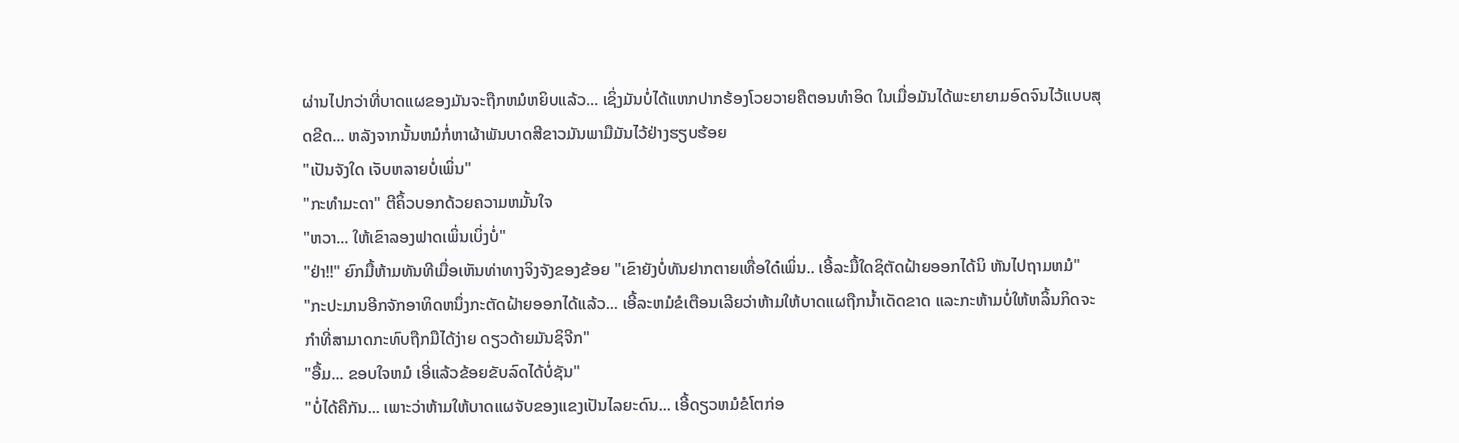ຜ່ານໄປກວ່າທີ່ບາດແຜຂອງມັນຈະຖືກຫມໍຫຍິບແລ້ວ... ເຊິ່ງມັນບໍ່ໄດ້ແຫກປາກຮ້ອງໂວຍວາຍຄືຕອນທຳອິດ ໃນເມື່ອມັນໄດ້ພະຍາຍາມອົດຈົນໄວ້ແບບສຸດຂີດ... ຫລັງຈາກນັ້ນຫມໍກໍ່ຫາຜ້າພັນບາດສີຂາວມັນພາມືມັນໄວ້ຢ່າງຮຽບຮ້ອຍ
"ເປັນຈັງໃດ ເຈັບຫລາຍບໍ່ເພິ່ນ"
"ກະທຳມະດາ" ຕີຄິ້ວບອກດ້ວຍຄວາມຫມັ້ນໃຈ
"ຫວາ... ໃຫ້ເຂົາລອງຟາດເພິ່ນເບິ່ງບໍ່"
"ຢ່າ!!" ຍົກມື້ຫ້າມທັນທີເມື່ອເຫັນທ່າທາງຈິງຈັງຂອງຂ້ອຍ "ເຂົາຍັງບໍ່ທັນຢາກຕາຍເທື່ອໃດ໋ເພິ່ນ.. ເອີ້ລະມື້ໃດຊິຕັດຝ້າຍອອກໄດ້ນິ ຫັນໄປຖາມຫມໍ"
"ກະປະມານອີກຈັກອາທິດຫນຶ່ງກະຕັດຝ້າຍອອກໄດ້ແລ້ວ... ເອີ້ລະຫມໍຂໍເຕືອນເລີຍວ່າຫ້າມໃຫ້ບາດແຜຖືກນ້ຳເດັດຂາດ ແລະກະຫ້າມບໍ່ໃຫ້ຫລິ້ນກິດຈະກຳທີ່ສາມາດກະທົບຖືກມືໄດ້ງ່າຍ ດຽວດ້າຍມັນຊິຈີກ"
"ອື້ມ... ຂອບໃຈຫມໍ ເອີ່ແລ້ວຂ້ອຍຂັບລົດໄດ້ບໍ່ຊັນ"
"ບໍ່ໄດ້ຄືກັນ... ເພາະວ່າຫ້າມໃຫ້ບາດແຜຈັບຂອງແຂງເປັນໄລຍະດົນ... ເອີ້ດຽວຫມໍຂໍໂຕກ່ອ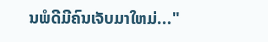ນພໍດີມີຄົນເຈັບມາໃຫມ່..."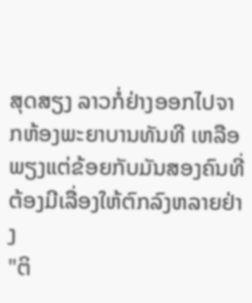ສຸດສຽງ ລາວກໍ່ຢ່າງອອກໄປຈາກຫ້ອງພະຍາບານທັນທີ ເຫລືອພຽງແຕ່ຂ້ອຍກັບມັນສອງຄົນທີ່ຕ້ອງມີເລື່ອງໃຫ້ຕົກລົງຫລາຍຢ່າງ
"ຕິ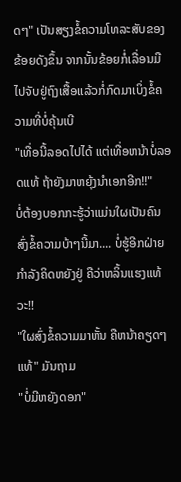ດໆ" ເປັນສຽງຂໍ້ຄວາມໂທລະສັບຂອງຂ້ອຍດັງຂຶ້ນ ຈາກນັ້ນຂ້ອຍກໍ່ເລື່ອນມືໄປຈັບຢູ່ຖົງເສື້ອແລ້ວກໍ່ກົດມາເບິ່ງຂໍ້ຄວາມທີ່ບໍ່ຄຸ້ນເບີ
"ເທື່ອນີ້ລອດໄປໄດ້ ແຕ່ເທື່ອຫນ້າບໍ່ລອດແທ້ ຖ້າຍັງມາຫຍຸ້ງນຳເອກອີກ!!"
ບໍ່ຕ້ອງບອກກະຮູ້ວ່າແມ່ນໃຜເປັນຄົນສົ່ງຂໍ້ຄວາມບ້າໆນີ້ມາ.... ບໍ່ຮູ້ອີກຝ່າຍກຳລັງຄິດຫຍັງຢູ່ ຄືວ່າຫລິ້ນແຮງແທ້ວະ!!
"ໃຜສົ່ງຂໍ້ຄວາມມາຫັ້ນ ຄືຫນ້າຄຽດໆແທ້" ມັນຖາມ
"ບໍ່ມີຫຍັງດອກ"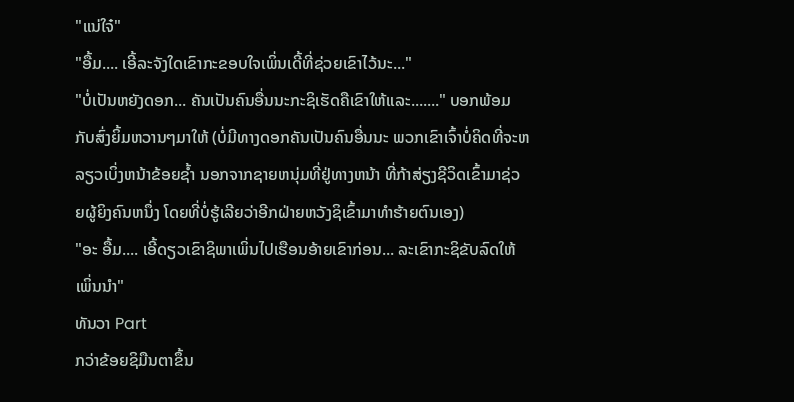"ແນ່ໃຈ໋"
"ອື້ມ.... ເອີ້ລະຈັງໃດເຂົາກະຂອບໃຈເພິ່ນເດີ້ທີ່ຊ່ວຍເຂົາໄວ້ນະ..."
"ບໍ່ເປັນຫຍັງດອກ... ຄັນເປັນຄົນອື່ນນະກະຊິເຮັດຄືເຂົາໃຫ້ແລະ......." ບອກພ້ອມກັບສົ່ງຍິ້ມຫວານໆມາໃຫ້ (ບໍ່ມີທາງດອກຄັນເປັນຄົນອື່ນນະ ພວກເຂົາເຈົ້າບໍ່ຄິດທີ່ຈະຫລຽວເບິ່ງຫນ້າຂ້ອຍຊ້ຳ ນອກຈາກຊາຍຫນຸ່ມທີ່ຢູ່ທາງຫນ້າ ທີ່ກ້າສ່ຽງຊີວິດເຂົ້າມາຊ່ວຍຜູ້ຍິງຄົນຫນຶ່ງ ໂດຍທີ່ບໍ່ຮູ້ເລີຍວ່າອີກຝ່າຍຫວັງຊິເຂົ້າມາທຳຮ້າຍຕົນເອງ)
"ອະ ອື້ມ.... ເອີ້ດຽວເຂົາຊິພາເພິ່ນໄປເຮືອນອ້າຍເຂົາກ່ອນ... ລະເຂົາກະຊິຂັບລົດໃຫ້ເພິ່ນນຳ"
ທັນວາ Part
ກວ່າຂ້ອຍຊິມືນຕາຂຶ້ນ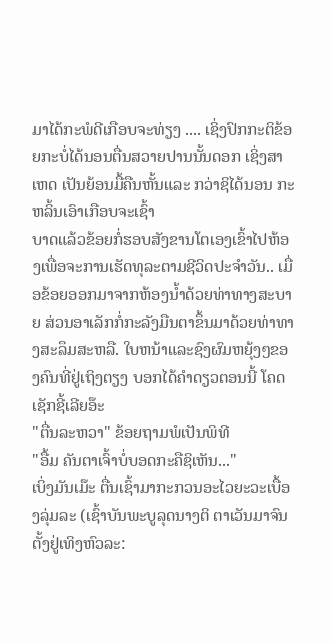ມາໄດ້ກະພໍດີເກືອບຈະທ່ຽງ .... ເຊິ່ງປົກກະຕິຂ້ອຍກະບໍ່ໄດ້ນອນຕື່ນສວາຍປານນັ້ນດອກ ເຊິ່ງສາເຫດ ເປັນຍ້ອນມື້ຄືນຫັ້ນແລະ ກວ່າຊິໄດ້ນອນ ກະຫລິ້ນເອົາເກືອບຈະເຊົ້າ
ບາດແລ້ວຂ້ອຍກໍ່ຮອບສັງຂານໂຕເອງເຂົ້າໄປຫ້ອງເພື່ອຈະການເຮັດທຸລະຕາມຊີວິດປະຈຳວັນ.. ເມື່ອຂ້ອຍອອກມາຈາກຫ້ອງນ້ຳດ້ວຍທ່າທາງສະບາຍ ສ່ວນອາເລັກກໍ່ກະລັງມືນຕາຂຶ້ນມາດ້ວຍທ່າທາງສະລຶມສະຫລື. ໃບຫນ້າແລະຊົງຜົມຫຍຸ້ງໆຂອງຄົນທີ່ຢູ່ເຖິງຕຽງ ບອກໄດ້ຄຳດຽວຕອນນີ້ ໂຄດເຊັກຊີ້ເລີຍອ໊ະ
"ຕື່ນລະຫວາ" ຂ້ອຍຖາມພໍເປັນພິທີ
"ອື້ມ ຄັນຕາເຈົ້າບໍ່ບອດກະຄືຊິເຫັນ..."
ເບິ່ງມັນເມ໊ະ ຕື່ນເຊົ້າມາກະກວນອະໄວຍະວະເບື້ອງລຸ່ມລະ (ເຊົ້າບັນພະບູລຸດນາງຕິ ຕາເວັນມາຈົນຕັ້ງຢູ່ເທິງຫົວລະ: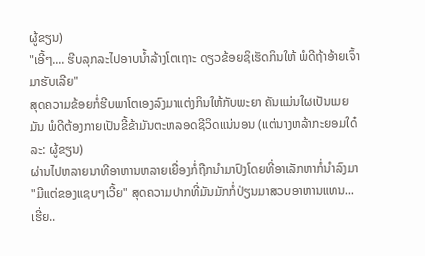ຜູ້ຂຽນ)
"ເອີ້ໆ.... ຮີບລຸກລະໄປອາບນ້ຳລ້າງໂຕເຖາະ ດຽວຂ້ອຍຊິເຮັດກິນໃຫ້ ພໍດີຖ້າອ້າຍເຈົ້າມາຮັບເລີຍ"
ສຸດຄວາມຂ້ອຍກໍ່ຮີບພາໂຕເອງລົງມາແຕ່ງກິນໃຫ້ກັບພະຍາ ຄັນແມ່ນໃຜເປັນເມຍມັນ ພໍດີຕ້ອງກາຍເປັນຂີ້ຂ້າມັນຕະຫລອດຊີວິດແນ່ນອນ (ແຕ່ນາງຫລ້າກະຍອມໃດ໋ລະ: ຜູ້ຂຽນ)
ຜ່ານໄປຫລາຍນາທີອາຫານຫລາຍເຍື່ອງກໍ່ຖືກນຳມາປົງໂດຍທີ່ອາເລັກຫາກໍ່ນຳລົງມາ
"ມີແຕ່ຂອງແຊບໆເວີ້ຍ" ສຸດຄວາມປາກທີ່ມັນມັກກໍ່ປ່ຽນມາສວບອາຫານແທນ... ເຮີ່ຍ..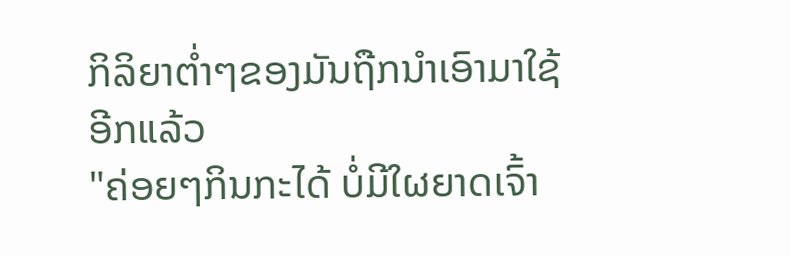ກິລິຍາຕ່ຳໆຂອງມັນຖືກນຳເອົາມາໃຊ້ອີກແລ້ວ
"ຄ່ອຍໆກິນກະໄດ້ ບໍ່ມີໃຜຍາດເຈົ້າ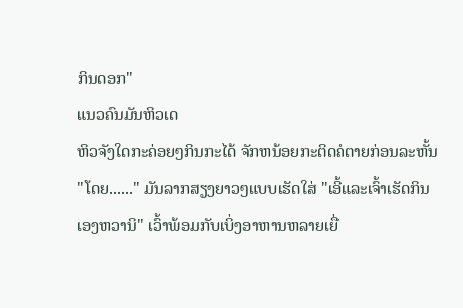ກິນດອກ"
ແນວຄົນມັນຫິວເດ
ຫິວຈັງໃດກະຄ່ອຍໆກິນກະໄດ້ ຈັກຫນ້ອຍກະຕິດຄໍຕາຍກ່ອນລະຫັ້ນ
"ໂດຍ......" ມັນລາກສຽງຍາວໆແບບເຮັດໃສ່ "ເອີ້ແລະເຈົ້າເຮັດກິນເອງຫວານິ" ເວົ້າພ້ອມກັບເບິ່ງອາຫານຫລາຍເຍື່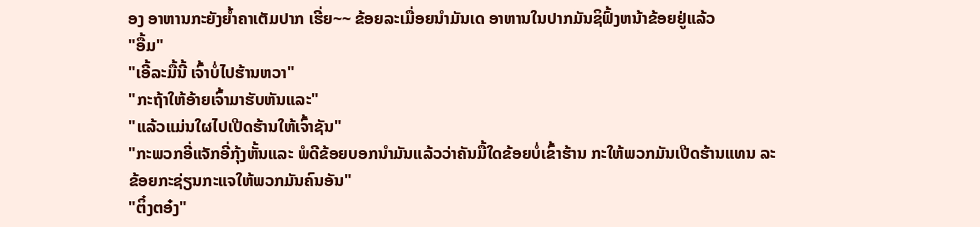ອງ ອາຫານກະຍັງຍ້ຳຄາເຕັມປາກ ເຮີ່ຍ~~ ຂ້ອຍລະເມື່ອຍນຳມັນເດ ອາຫານໃນປາກມັນຊິຟົ້ງຫນ້າຂ້ອຍຢູ່ແລ້ວ
"ອື້ມ"
"ເອີ້ລະມື້ນີ້ ເຈົ້າບໍ່ໄປຮ້ານຫວາ"
"ກະຖ້າໃຫ້ອ້າຍເຈົ້າມາຮັບຫັນແລະ"
"ແລ້ວແມ່ນໃຜໄປເປີດຮ້ານໃຫ້ເຈົ້າຊັນ"
"ກະພວກອີ່ແຈັກອີ່ກຸ້ງຫັ້ນແລະ ພໍດີຂ້ອຍບອກນຳມັນແລ້ວວ່າຄັນມື້ໃດຂ້ອຍບໍ່ເຂົ້າຮ້ານ ກະໃຫ້ພວກມັນເປີດຮ້ານແທນ ລະຂ້ອຍກະຊ່ຽນກະແຈໃຫ້ພວກມັນຄົນອັນ"
"ຕິ໋ງຕອ໋ງ"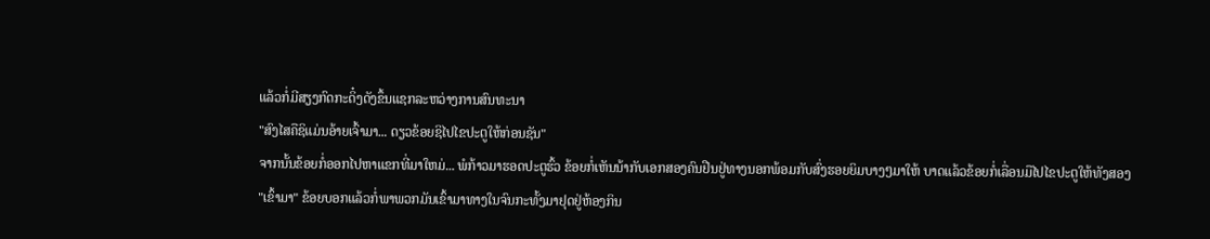ແລ້ວກໍ່ມີສຽງກົດກະດິ໋ງດັງຂຶ້ນແຊກລະຫວ່າງການສົນທະນາ
"ສົງໄສຄືຊິແມ່ນອ້າຍເຈົ້າມາ... ດຽວຂ້ອຍຊິໄປໄຂປະຕູໃຫ້ກ່ອນຊັນ"
ຈາກນັ້ນຂ້ອຍກໍ່ອອກໄປຫາແຂກທີ່ມາໃຫມ່... ພໍກ້າວມາຮອດປະຕູຮົ້ວ ຂ້ອຍກໍ່ເຫັນນ້າກັບເອກສອງຄົນຢືນຢູ່ທາງນອກພ້ອມກັບສົ່ງຮອຍຍິມບາງໆມາໃຫ້ ບາດແລ້ວຂ້ອຍກໍ່ເລື່ອນມືໄປໄຂປະຕູໃຫ້ທັງສອງ
"ເຂົ້າມາ" ຂ້ອຍບອກແລ້ວກໍ່ພາພວກມັນເຂົ້າມາທາງໃນຈົນກະທັ້ງມາຢຸດຢູ່ຫ້ອງກິນ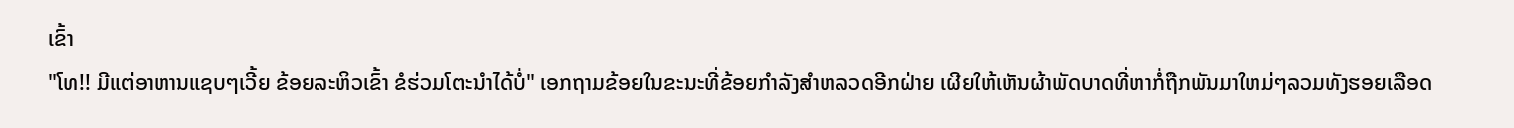ເຂົ້າ
"ໂທ!! ມີແຕ່ອາຫານແຊບໆເວີ້ຍ ຂ້ອຍລະຫິວເຂົ້າ ຂໍຮ່ວມໂຕະນຳໄດ້ບໍ່" ເອກຖາມຂ້ອຍໃນຂະນະທີ່ຂ້ອຍກຳລັງສຳຫລວດອີກຝ່າຍ ເຜີຍໃຫ້ເຫັນຜ້າພັດບາດທີ່ຫາກໍ່ຖືກພັນມາໃຫມ່ໆລວມທັງຮອຍເລືອດ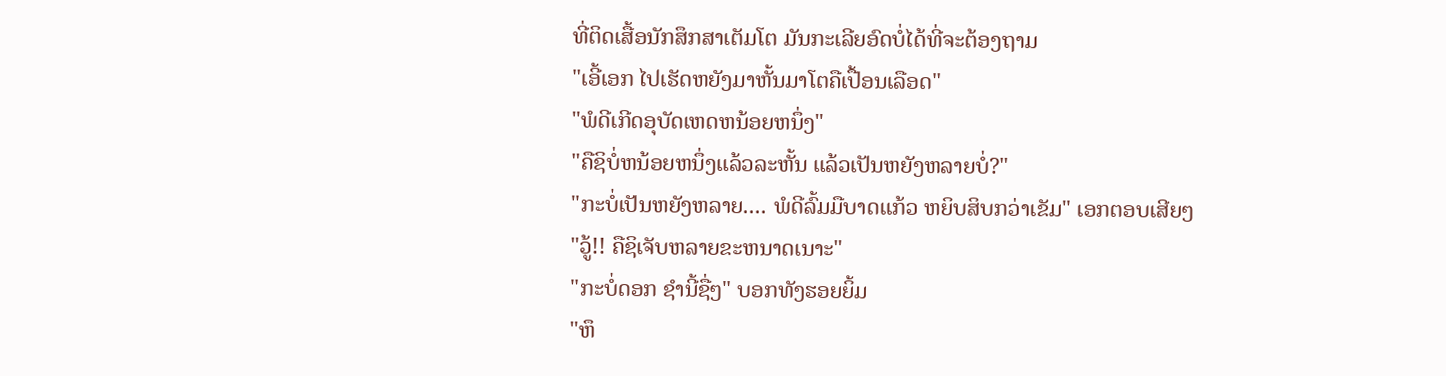ທີ່ຕິດເສື້ອນັກສຶກສາເຕັມໂຕ ມັນກະເລີຍອົດບໍ່ໄດ້ທີ່ຈະຕ້ອງຖາມ
"ເອີ້ເອກ ໄປເຮັດຫຍັງມາຫັ້ນມາໂຕຄືເປື້ອນເລືອດ"
"ພໍດີເກີດອຸບັດເຫດຫນ້ອຍຫນຶ່ງ"
"ຄືຊິບໍ່ຫນ້ອຍຫນຶ່ງແລ້ວລະຫັ້ນ ແລ້ວເປັນຫຍັງຫລາຍບໍ່?"
"ກະບໍ່ເປັນຫຍັງຫລາຍ.... ພໍດີລົ້ມມືບາດແກ້ວ ຫຍິບສິບກວ່າເຂັມ" ເອກຕອບເສີຍໆ
"ວູ້!! ຄືຊິເຈັບຫລາຍຂະຫນາດເນາະ"
"ກະບໍ່ດອກ ຊຳນີ້ຊື່ໆ" ບອກທັງຮອຍຍິ້ມ
"ຫຶ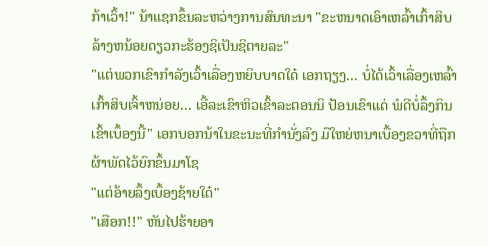ກ້າເວົ້າ!" ນ້າແຊກຂຶ້ນລະຫວ່າງການສົນທະນາ "ຂະຫນາດເອົາເຫລົ້າເກົ້າສິບລ້າງຫນ້ອຍດຽວກະຮ້ອງຊິເປັນຊິຕາຍລະ"
"ແຕ່ພວກເຂົາກຳລັງເວົ້າເລື່ອງຫຍິບບາດໃດ໋ ເອກຖຽງ... ບໍ່ໄດ້ເວົ້າເລື່ອງເຫລົ້າເກົ້າສິບເຈົ້າຫນ່ອຍ... ເອີ້ລະເຂົາຫິວເຂົ້າລະຕອນນິ ປ້ອນເຂົາແດ່ ພໍດີບໍ່ລຶ້ງກິນເຂົ້າເບຶ້ອງນີ້" ເອກບອກນ້າໃນຂະນະທີ່ກຳນັ່ງລົງ ມືໃຫຍ່ຫນາເບື້ອງຂວາທີ່ຖືກຜ້າພັດໄວ້ຍົກຂຶ້ນມາໂຊ
"ແຕ່ອ້າຍລຶ້ງເບຶ້ອງຊ້າຍໃດ໋"
"ເສືອກ!!" ຫັນໄປຮ້າຍອາ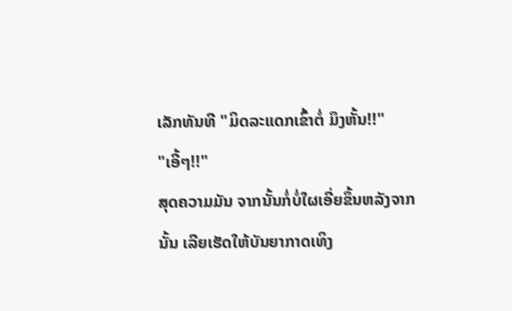ເລັກທັນທີ "ມິດລະແດກເຂົ້າຕໍ່ ມຶງຫັ້ນ!!"
"ເອີ້ໆ!!"
ສຸດຄວາມມັນ ຈາກນັ້ນກໍ່ບໍ່ໃຜເອີ່ຍຂຶ້ນຫລັງຈາກນັ້ນ ເລີຍເຮັດໃຫ້ບັນຍາກາດເທິງ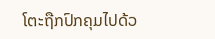ໂຕະຖືກປົກຄຸມໄປດ້ວ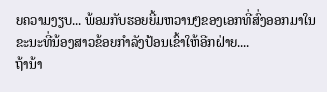ຍຄວາມງຽບ... ພ້ອມກັບຮອຍຍີ້ມຫວານໆຂອງເອກທີ່ສົ່ງອອກມາໃນຂະນະທີ່ນ້ອງສາວຂ້ອຍກຳລັງປ້ອນເຂົ້າໃຫ້ອີກຝ່າຍ....
ຖ້ານ້າ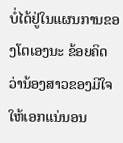ບໍ່ໄດ້ຢູ່ໃນແຜນການຂອງໂຕເອງນະ ຂ້ອຍຄິດວ່ານ້ອງສາວຂອງມີໃຈໃຫ້ເອກແນ່ນອນ